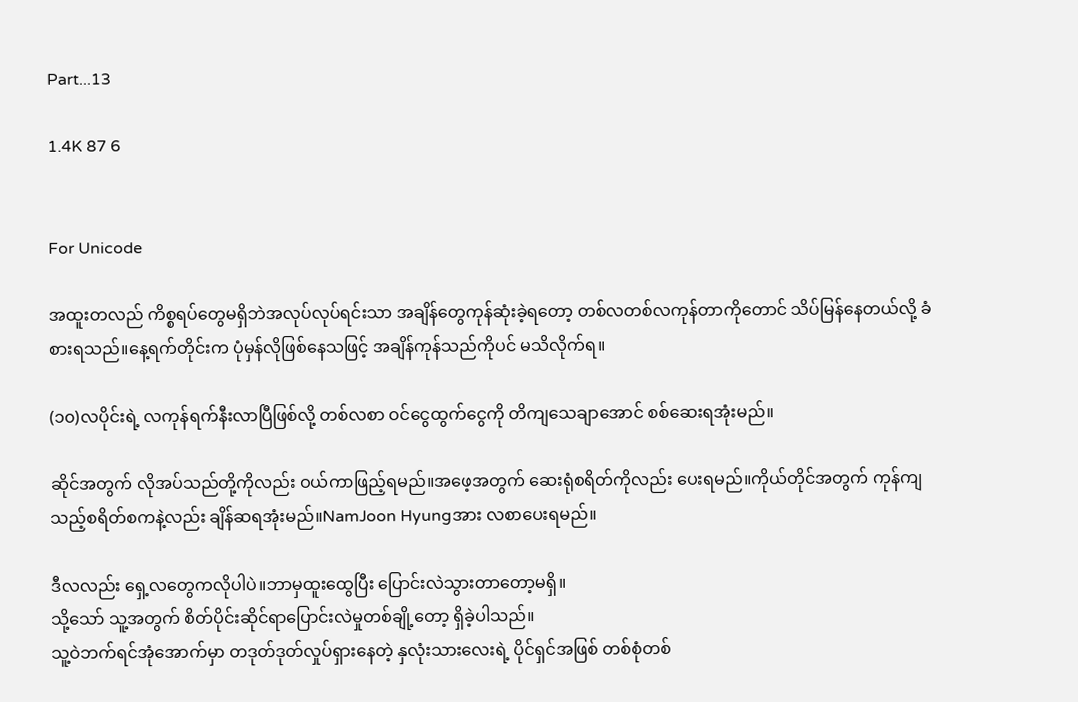Part...13

1.4K 87 6


For Unicode

အထူးတလည် ကိစ္စရပ်တွေမရှိဘဲအလုပ်လုပ်ရင်းသာ အချိန်တွေကုန်ဆုံးခဲ့ရတော့ တစ်လတစ်လကုန်တာကိုတောင် သိပ်မြန်နေတယ်လို့ ခံစားရသည်။နေ့ရက်တိုင်းက ပုံမှန်လိုဖြစ်နေသဖြင့် အချိန်ကုန်သည်ကိုပင် မသိလိုက်ရ။

(၁၀)လပိုင်းရဲ့ လကုန်ရက်နီးလာပြီဖြစ်လို့ တစ်လစာ ဝင်ငွေထွက်ငွေကို တိကျသေချာအောင် စစ်ဆေးရအုံးမည်။

ဆိုင်အတွက် လိုအပ်သည်တို့ကိုလည်း ဝယ်ကာဖြည့်ရမည်။အဖေ့အတွက် ဆေးရုံစရိတ်ကိုလည်း ပေးရမည်။ကိုယ်တိုင်အတွက် ကုန်ကျသည့်စရိတ်စကနဲ့လည်း ချိန်ဆရအုံးမည်။NamJoon Hyungအား လစာပေးရမည်။

ဒီလလည်း ရှေ့လတွေကလိုပါပဲ။ဘာမှထူးထွေပြီး ပြောင်းလဲသွားတာတော့မရှိ။
သို့သော် သူ့အတွက် စိတ်ပိုင်းဆိုင်ရာပြောင်းလဲမှုတစ်ချို့တော့ ရှိခဲ့ပါသည်။
သူ့ဝဲဘက်ရင်အုံအောက်မှာ တဒုတ်ဒုတ်လှုပ်ရှားနေတဲ့ နှလုံးသားလေးရဲ့ ပိုင်ရှင်အဖြစ် တစ်စုံတစ်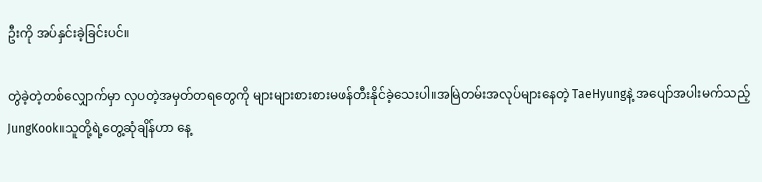ဦးကို အပ်နှင်းခဲ့ခြင်းပင်။

တွဲခဲ့တဲ့တစ်လျှောက်မှာ လှပတဲ့အမှတ်တရတွေကို များများစားစားမဖန်တီးနိုင်ခဲ့သေးပါ။အမြဲတမ်းအလုပ်များနေတဲ့ TaeHyungနဲ့ အပျော်အပါးမက်သည့် JungKook။သူတို့ရဲ့တွေ့ဆုံချိန်ဟာ နေ့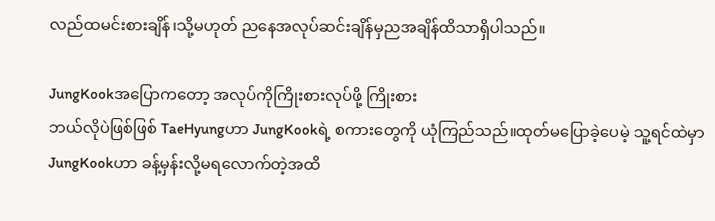လည်ထမင်းစားချိန်၊သို့မဟုတ် ညနေအလုပ်ဆင်းချိန်မှညအချိန်ထိသာရှိပါသည်။

JungKookအပြောကတော့ အလုပ်ကိုကြိုးစားလုပ်ဖို့ ကြိုးစား
ဘယ်လိုပဲဖြစ်ဖြစ် TaeHyungဟာ JungKookရဲ့ စကားတွေကို ယုံကြည်သည်။ထုတ်မပြောခဲ့ပေမဲ့ သူ့ရင်ထဲမှာ JungKookဟာ ခန့်မှန်းလို့မရလောက်တဲ့အထိ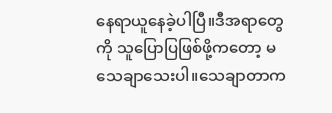နေရာယူနေခဲ့ပါပြီ။ဒီအရာတွေကို သူပြောပြဖြစ်ဖို့ကတော့ မသေချာသေးပါ။သေချာတာက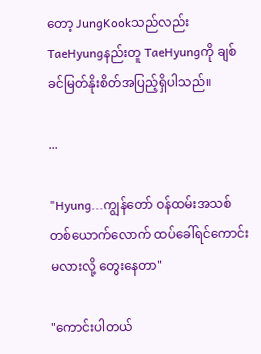တော့ JungKookသည်လည်း TaeHyungနည်းတူ TaeHyungကို ချစ်ခင်မြတ်နိုးစိတ်အပြည့်ရှိပါသည်။

...

"Hyung...ကျွန်တော် ဝန်ထမ်းအသစ်တစ်ယောက်လောက် ထပ်ခေါ်ရင်ကောင်းမလားလို့ တွေးနေတာ"

"ကောင်းပါတယ်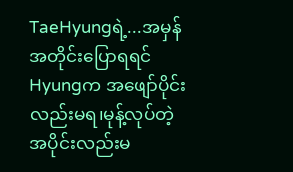TaeHyungရဲ့...အမှန်အတိုင်းပြောရရင် Hyungက အဖျော်ပိုင်းလည်းမရ၊မုန့်လုပ်တဲ့အပိုင်းလည်းမ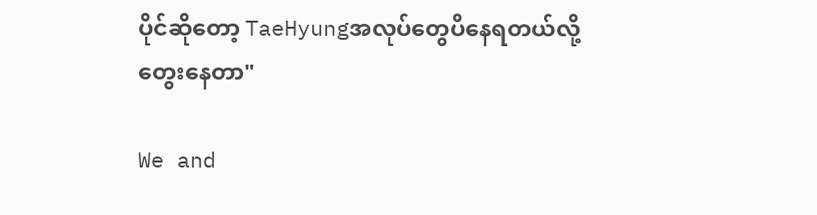ပိုင်ဆိုတော့ TaeHyungအလုပ်တွေပိနေရတယ်လို့ တွေးနေတာ"

We and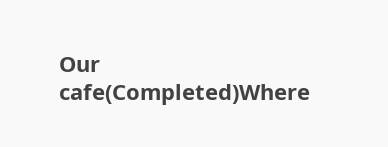Our cafe(Completed)Where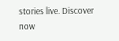stories live. Discover now